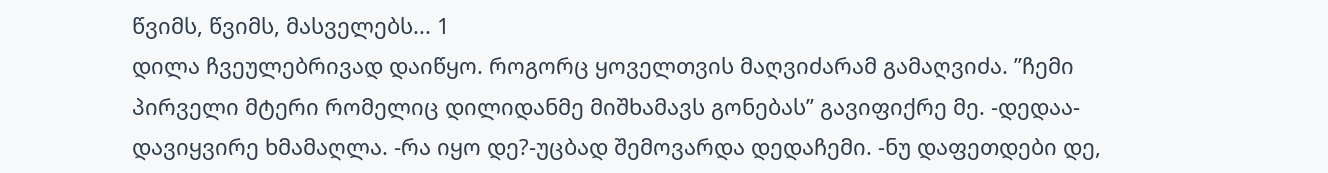წვიმს, წვიმს, მასველებს... 1
დილა ჩვეულებრივად დაიწყო. როგორც ყოველთვის მაღვიძარამ გამაღვიძა. ’’ჩემი პირველი მტერი რომელიც დილიდანმე მიშხამავს გონებას’’ გავიფიქრე მე. -დედაა-დავიყვირე ხმამაღლა. -რა იყო დე?-უცბად შემოვარდა დედაჩემი. -ნუ დაფეთდები დე,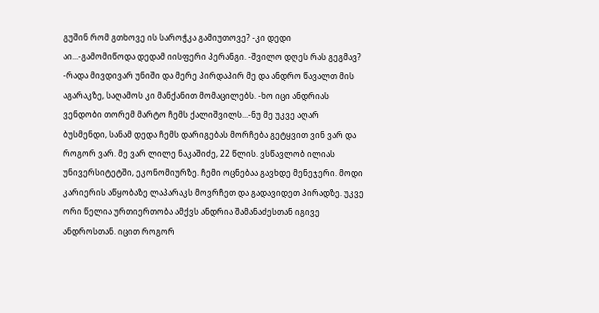გუშინ რომ გთხოვე ის საროჭკა გამიუთოვე? -კი დედი აი...-გამომიწოდა დედამ იისფერი პერანგი. -შვილო დღეს რას გეგმავ? -რადა მივდივარ უნიში და მერე პირდაპირ მე და ანდრო წავალთ მის აგარაკზე, საღამოს კი მანქანით მომაცილებს. -ხო იცი ანდრიას ვენდობი თორემ მარტო ჩემს ქალიშვილს...-ნუ მე უკვე აღარ ბუსმენდი, სანამ დედა ჩემს დარიგებას მორჩება გეტყვით ვინ ვარ და როგორ ვარ. მე ვარ ლილე ნაკაშიძე, 22 წლის. ვსწავლობ ილიას უნივერსიტეტში, ეკონომიურზე. ჩემი ოცნებაა გავხდე მენეჯერი. მოდი კარიერის აწყობაზე ლაპარაკს მოვრჩეთ და გადავიდეთ პირადზე. უკვე ორი წელია ურთიერთობა ამქვს ანდრია შამანაძესთან იგივე ანდროსთან. იცით როგორ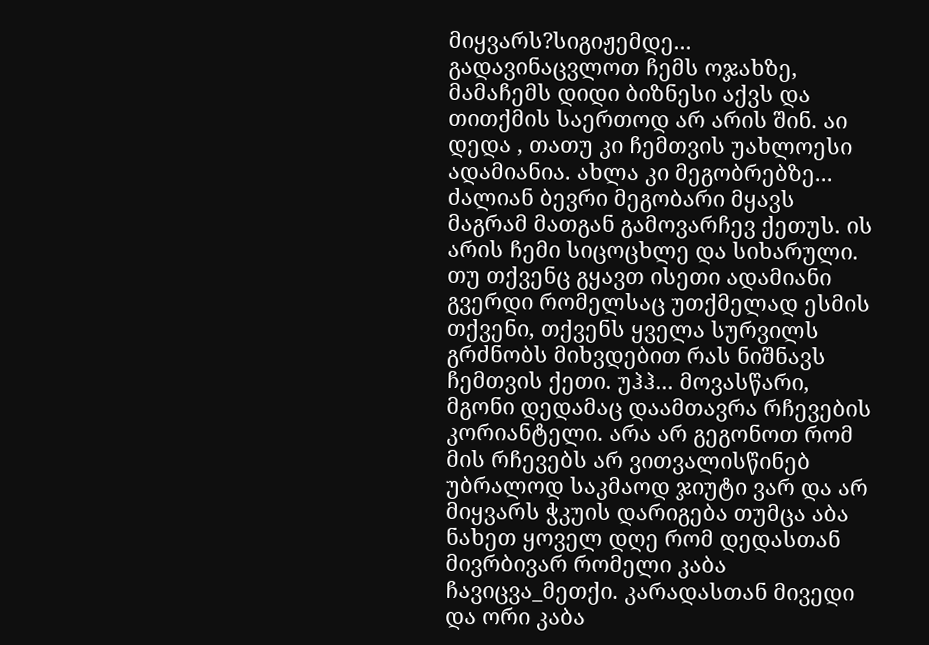მიყვარს?სიგიჟემდე... გადავინაცვლოთ ჩემს ოჯახზე, მამაჩემს დიდი ბიზნესი აქვს და თითქმის საერთოდ არ არის შინ. აი დედა , თათუ კი ჩემთვის უახლოესი ადამიანია. ახლა კი მეგობრებზე... ძალიან ბევრი მეგობარი მყავს მაგრამ მათგან გამოვარჩევ ქეთუს. ის არის ჩემი სიცოცხლე და სიხარული. თუ თქვენც გყავთ ისეთი ადამიანი გვერდი რომელსაც უთქმელად ესმის თქვენი, თქვენს ყველა სურვილს გრძნობს მიხვდებით რას ნიშნავს ჩემთვის ქეთი. უჰჰ... მოვასწარი, მგონი დედამაც დაამთავრა რჩევების კორიანტელი. არა არ გეგონოთ რომ მის რჩევებს არ ვითვალისწინებ უბრალოდ საკმაოდ ჯიუტი ვარ და არ მიყვარს ჭკუის დარიგება თუმცა აბა ნახეთ ყოველ დღე რომ დედასთან მივრბივარ რომელი კაბა ჩავიცვა_მეთქი. კარადასთან მივედი და ორი კაბა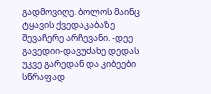გადმოვიღე. ბოლოს მაინც ტყავის ქვედაკაბაზე შევაჩერე არჩევანი. -დეე გავედიი-დავუძახე დედას უკვე გარედან და კიბეები სწრაფად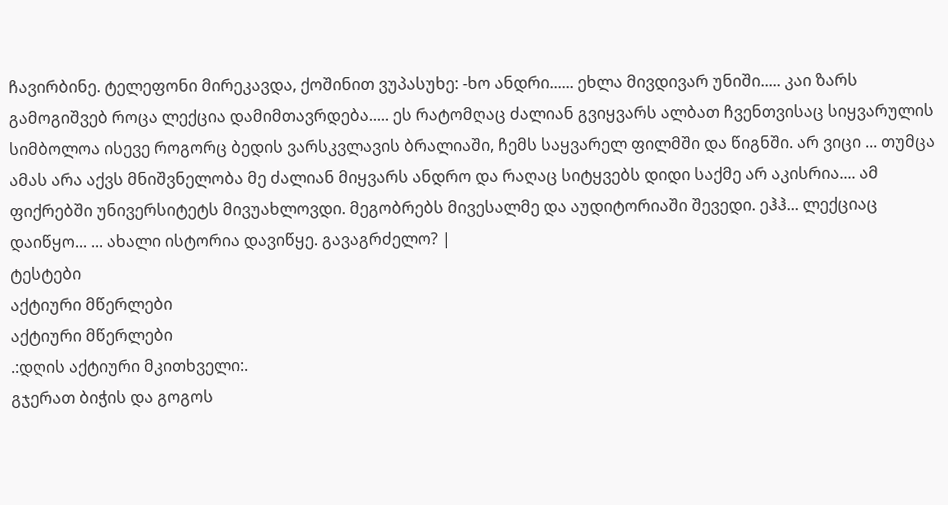ჩავირბინე. ტელეფონი მირეკავდა, ქოშინით ვუპასუხე: -ხო ანდრი...... ეხლა მივდივარ უნიში..... კაი ზარს გამოგიშვებ როცა ლექცია დამიმთავრდება..... ეს რატომღაც ძალიან გვიყვარს ალბათ ჩვენთვისაც სიყვარულის სიმბოლოა ისევე როგორც ბედის ვარსკვლავის ბრალიაში, ჩემს საყვარელ ფილმში და წიგნში. არ ვიცი ... თუმცა ამას არა აქვს მნიშვნელობა მე ძალიან მიყვარს ანდრო და რაღაც სიტყვებს დიდი საქმე არ აკისრია.... ამ ფიქრებში უნივერსიტეტს მივუახლოვდი. მეგობრებს მივესალმე და აუდიტორიაში შევედი. ეჰჰ... ლექციაც დაიწყო... ... ახალი ისტორია დავიწყე. გავაგრძელო? |
ტესტები
აქტიური მწერლები
აქტიური მწერლები
.:დღის აქტიური მკითხველი:.
გჯერათ ბიჭის და გოგოს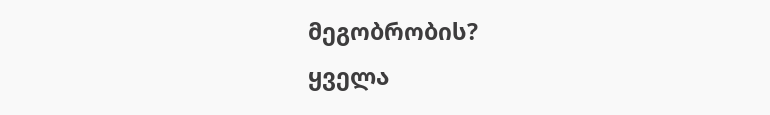მეგობრობის?
ყველა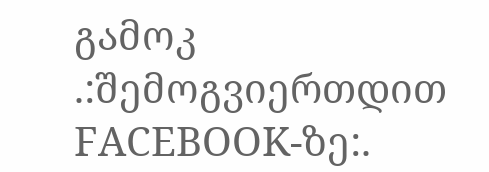გამოკ
.:შემოგვიერთდით FACEBOOK-ზე:.